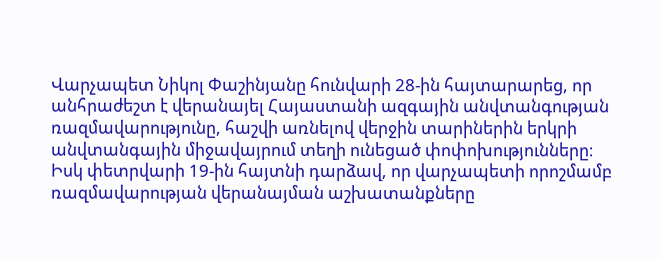Վարչապետ Նիկոլ Փաշինյանը հունվարի 28-ին հայտարարեց, որ անհրաժեշտ է վերանայել Հայաստանի ազգային անվտանգության ռազմավարությունը, հաշվի առնելով վերջին տարիներին երկրի անվտանգային միջավայրում տեղի ունեցած փոփոխությունները։ Իսկ փետրվարի 19-ին հայտնի դարձավ, որ վարչապետի որոշմամբ ռազմավարության վերանայման աշխատանքները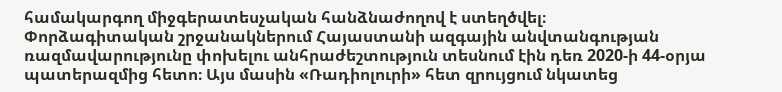համակարգող միջգերատեսչական հանձնաժողով է ստեղծվել։
Փորձագիտական շրջանակներում Հայաստանի ազգային անվտանգության ռազմավարությունը փոխելու անհրաժեշտություն տեսնում էին դեռ 2020-ի 44-օրյա պատերազմից հետո։ Այս մասին «Ռադիոլուրի» հետ զրույցում նկատեց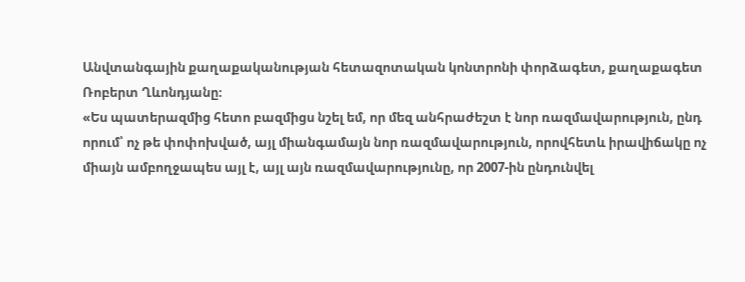Անվտանգային քաղաքականության հետազոտական կոնտրոնի փորձագետ, քաղաքագետ Ռոբերտ Ղևոնդյանը։
«Ես պատերազմից հետո բազմիցս նշել եմ, որ մեզ անհրաժեշտ է նոր ռազմավարություն, ընդ որում՝ ոչ թե փոփոխված, այլ միանգամայն նոր ռազմավարություն, որովհետև իրավիճակը ոչ միայն ամբողջապես այլ է, այլ այն ռազմավարությունը, որ 2007-ին ընդունվել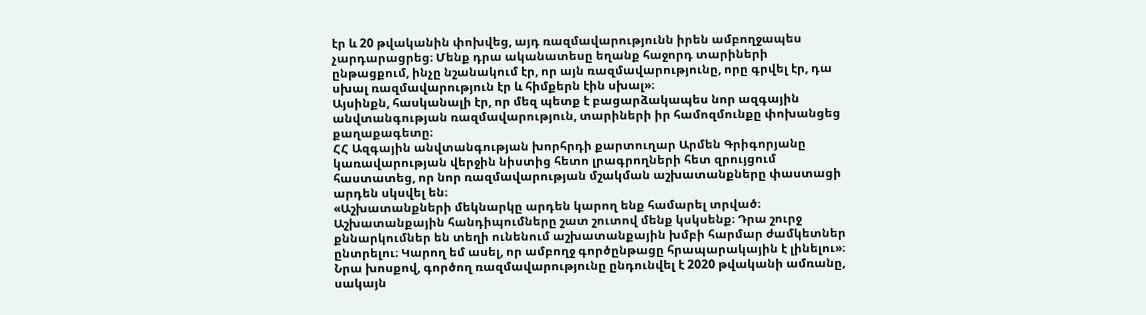էր և 20 թվականին փոխվեց, այդ ռազմավարությունն իրեն ամբողջապես չարդարացրեց։ Մենք դրա ականատեսը եղանք հաջորդ տարիների ընթացքում, ինչը նշանակում էր, որ այն ռազմավարությունը, որը գրվել էր, դա սխալ ռազմավարություն էր և հիմքերն էին սխալ»։
Այսինքն, հասկանալի էր, որ մեզ պետք է բացարձակապես նոր ազգային անվտանգության ռազմավարություն, տարիների իր համոզմունքը փոխանցեց քաղաքագետը։
ՀՀ Ազգային անվտանգության խորհրդի քարտուղար Արմեն Գրիգորյանը կառավարության վերջին նիստից հետո լրագրողների հետ զրույցում հաստատեց, որ նոր ռազմավարության մշակման աշխատանքները փաստացի արդեն սկսվել են։
«Աշխատանքների մեկնարկը արդեն կարող ենք համարել տրված։ Աշխատանքային հանդիպումները շատ շուտով մենք կսկսենք։ Դրա շուրջ քննարկումներ են տեղի ունենում աշխատանքային խմբի հարմար ժամկետներ ընտրելու։ Կարող եմ ասել, որ ամբողջ գործընթացը հրապարակային է լինելու»։
Նրա խոսքով, գործող ռազմավարությունը ընդունվել է 2020 թվականի ամռանը, սակայն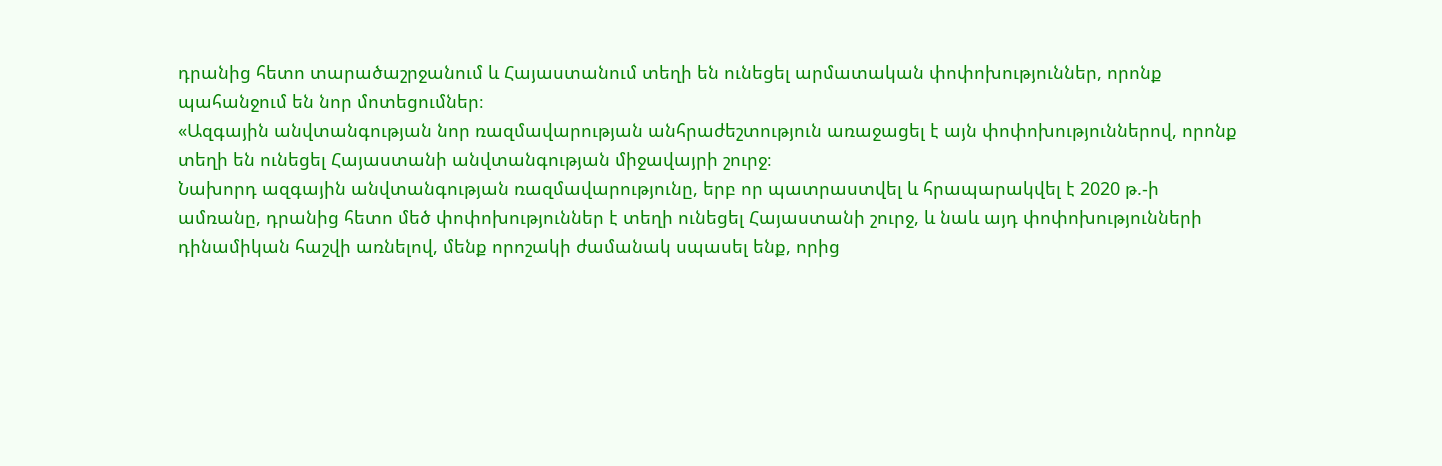դրանից հետո տարածաշրջանում և Հայաստանում տեղի են ունեցել արմատական փոփոխություններ, որոնք պահանջում են նոր մոտեցումներ։
«Ազգային անվտանգության նոր ռազմավարության անհրաժեշտություն առաջացել է այն փոփոխություններով, որոնք տեղի են ունեցել Հայաստանի անվտանգության միջավայրի շուրջ։
Նախորդ ազգային անվտանգության ռազմավարությունը, երբ որ պատրաստվել և հրապարակվել է 2020 թ.-ի ամռանը, դրանից հետո մեծ փոփոխություններ է տեղի ունեցել Հայաստանի շուրջ, և նաև այդ փոփոխությունների դինամիկան հաշվի առնելով, մենք որոշակի ժամանակ սպասել ենք, որից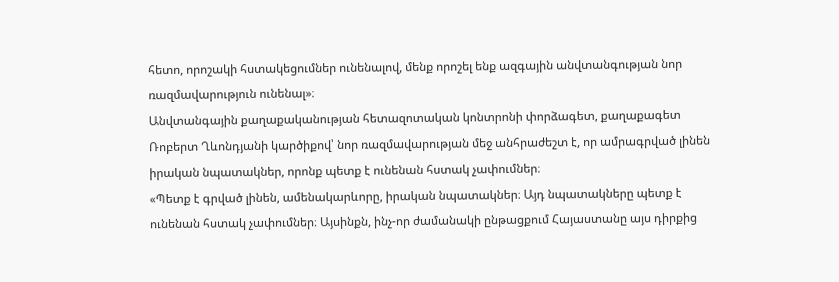հետո, որոշակի հստակեցումներ ունենալով, մենք որոշել ենք ազգային անվտանգության նոր ռազմավարություն ունենալ»։
Անվտանգային քաղաքականության հետազոտական կոնտրոնի փորձագետ, քաղաքագետ Ռոբերտ Ղևոնդյանի կարծիքով՝ նոր ռազմավարության մեջ անհրաժեշտ է, որ ամրագրված լինեն իրական նպատակներ, որոնք պետք է ունենան հստակ չափումներ։
«Պետք է գրված լինեն, ամենակարևորը, իրական նպատակներ։ Այդ նպատակները պետք է ունենան հստակ չափումներ։ Այսինքն, ինչ-որ ժամանակի ընթացքում Հայաստանը այս դիրքից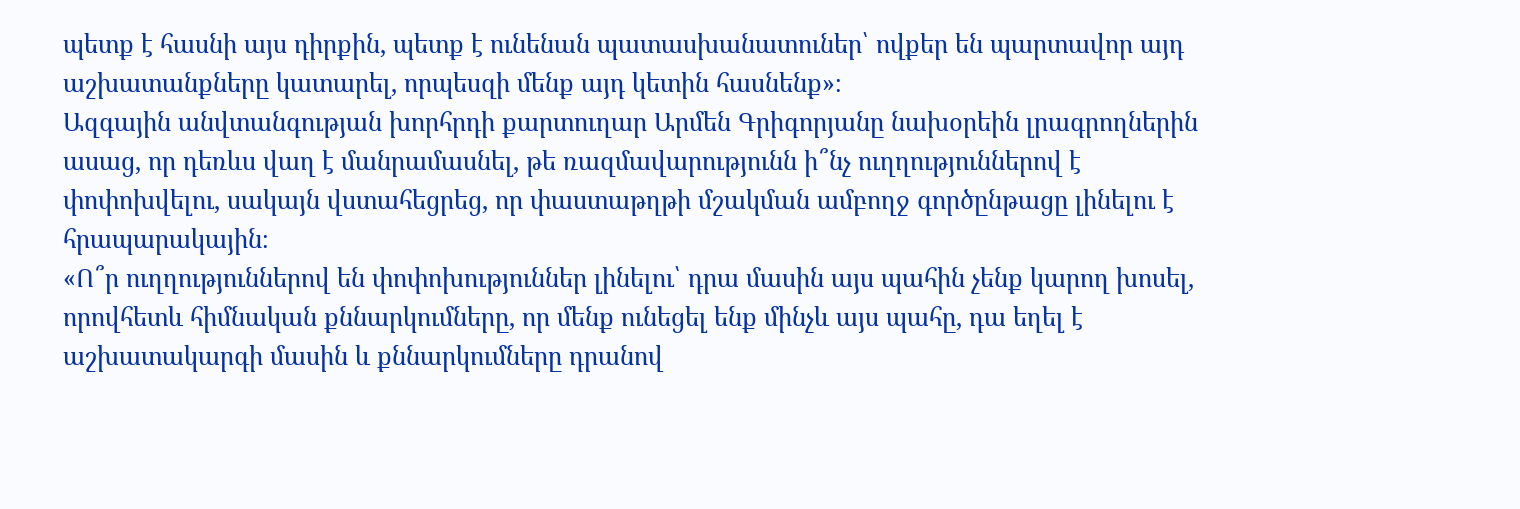պետք է հասնի այս դիրքին, պետք է ունենան պատասխանատուներ՝ ովքեր են պարտավոր այդ աշխատանքները կատարել, որպեսզի մենք այդ կետին հասնենք»։
Ազգային անվտանգության խորհրդի քարտուղար Արմեն Գրիգորյանը նախօրեին լրագրողներին ասաց, որ դեռևս վաղ է մանրամասնել, թե ռազմավարությունն ի՞նչ ուղղություններով է փոփոխվելու, սակայն վստահեցրեց, որ փաստաթղթի մշակման ամբողջ գործընթացը լինելու է հրապարակային։
«Ո՞ր ուղղություններով են փոփոխություններ լինելու՝ դրա մասին այս պահին չենք կարող խոսել, որովհետև հիմնական քննարկումները, որ մենք ունեցել ենք մինչև այս պահը, դա եղել է աշխատակարգի մասին և քննարկումները դրանով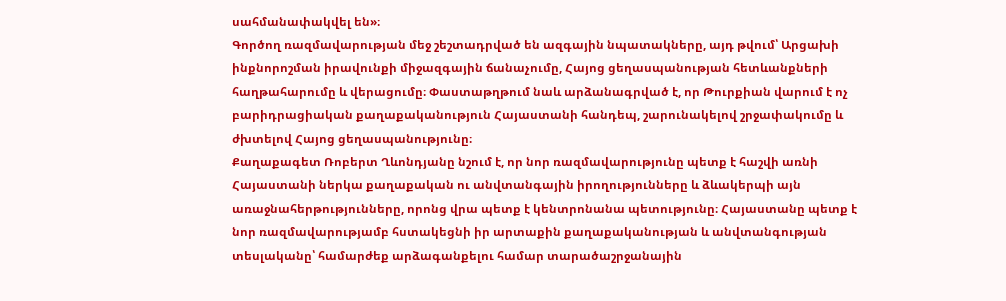սահմանափակվել են»։
Գործող ռազմավարության մեջ շեշտադրված են ազգային նպատակները, այդ թվում՝ Արցախի ինքնորոշման իրավունքի միջազգային ճանաչումը, Հայոց ցեղասպանության հետևանքների հաղթահարումը և վերացումը։ Փաստաթղթում նաև արձանագրված է, որ Թուրքիան վարում է ոչ բարիդրացիական քաղաքականություն Հայաստանի հանդեպ, շարունակելով շրջափակումը և ժխտելով Հայոց ցեղասպանությունը։
Քաղաքագետ Ռոբերտ Ղևոնդյանը նշում է, որ նոր ռազմավարությունը պետք է հաշվի առնի Հայաստանի ներկա քաղաքական ու անվտանգային իրողությունները և ձևակերպի այն առաջնահերթությունները, որոնց վրա պետք է կենտրոնանա պետությունը։ Հայաստանը պետք է նոր ռազմավարությամբ հստակեցնի իր արտաքին քաղաքականության և անվտանգության տեսլականը՝ համարժեք արձագանքելու համար տարածաշրջանային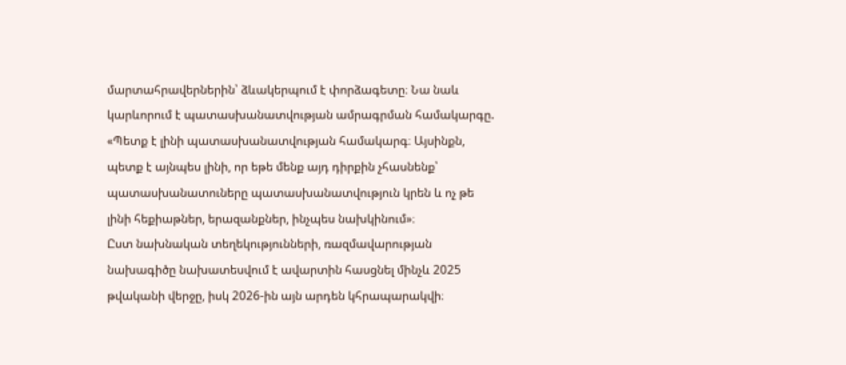մարտահրավերներին՝ ձևակերպում է փորձագետը։ Նա նաև կարևորում է պատասխանատվության ամրագրման համակարգը.
«Պետք է լինի պատասխանատվության համակարգ։ Այսինքն, պետք է այնպես լինի, որ եթե մենք այդ դիրքին չհասնենք՝ պատասխանատուները պատասխանատվություն կրեն և ոչ թե լինի հեքիաթներ, երազանքներ, ինչպես նախկինում»։
Ըստ նախնական տեղեկությունների, ռազմավարության նախագիծը նախատեսվում է ավարտին հասցնել մինչև 2025 թվականի վերջը, իսկ 2026-ին այն արդեն կհրապարակվի։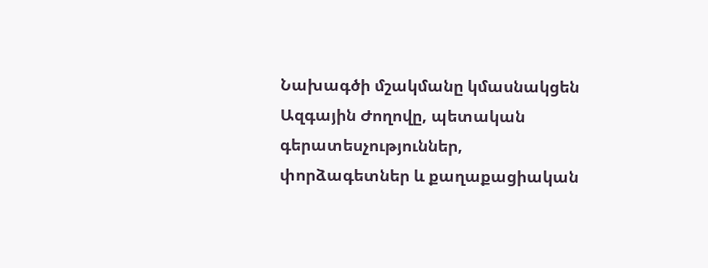Նախագծի մշակմանը կմասնակցեն Ազգային Ժողովը, պետական գերատեսչություններ, փորձագետներ և քաղաքացիական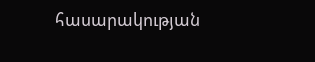հասարակության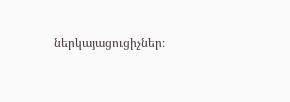ներկայացուցիչներ։